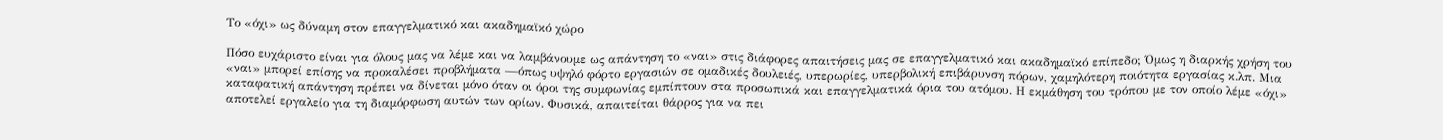Το «όχι» ως δύναμη στον επαγγελματικό και ακαδημαϊκό χώρο

Πόσο ευχάριστο είναι για όλους μας να λέμε και να λαμβάνουμε ως απάντηση το «ναι» στις διάφορες απαιτήσεις μας σε επαγγελματικό και ακαδημαϊκό επίπεδο; Όμως η διαρκής χρήση του «ναι» μπορεί επίσης να προκαλέσει προβλήματα —όπως υψηλό φόρτο εργασιών σε ομαδικές δουλειές, υπερωρίες, υπερβολική επιβάρυνση πόρων, χαμηλότερη ποιότητα εργασίας κ.λπ. Μια καταφατική απάντηση πρέπει να δίνεται μόνο όταν οι όροι της συμφωνίας εμπίπτουν στα προσωπικά και επαγγελματικά όρια του ατόμου. Η εκμάθηση του τρόπου με τον οποίο λέμε «όχι» αποτελεί εργαλείο για τη διαμόρφωση αυτών των ορίων. Φυσικά, απαιτείται θάρρος για να πει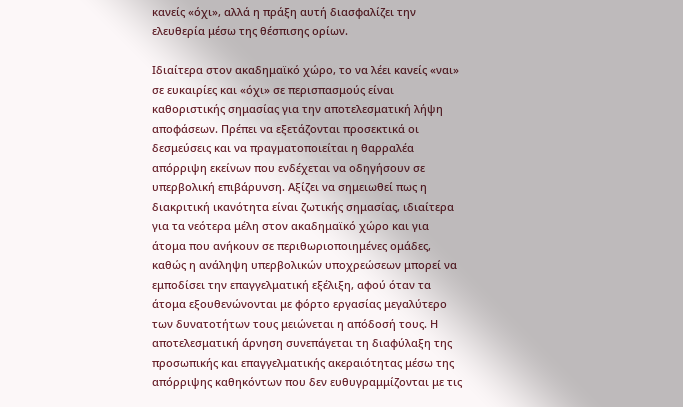κανείς «όχι», αλλά η πράξη αυτή διασφαλίζει την ελευθερία μέσω της θέσπισης ορίων.

Ιδιαίτερα στον ακαδημαϊκό χώρο, το να λέει κανείς «ναι» σε ευκαιρίες και «όχι» σε περισπασμούς είναι καθοριστικής σημασίας για την αποτελεσματική λήψη αποφάσεων. Πρέπει να εξετάζονται προσεκτικά οι δεσμεύσεις και να πραγματοποιείται η θαρραλέα απόρριψη εκείνων που ενδέχεται να οδηγήσουν σε υπερβολική επιβάρυνση. Αξίζει να σημειωθεί πως η διακριτική ικανότητα είναι ζωτικής σημασίας, ιδιαίτερα για τα νεότερα μέλη στον ακαδημαϊκό χώρο και για άτομα που ανήκουν σε περιθωριοποιημένες ομάδες, καθώς η ανάληψη υπερβολικών υποχρεώσεων μπορεί να εμποδίσει την επαγγελματική εξέλιξη, αφού όταν τα άτομα εξουθενώνονται με φόρτο εργασίας μεγαλύτερο των δυνατοτήτων τους μειώνεται η απόδοσή τους. Η αποτελεσματική άρνηση συνεπάγεται τη διαφύλαξη της προσωπικής και επαγγελματικής ακεραιότητας μέσω της απόρριψης καθηκόντων που δεν ευθυγραμμίζονται με τις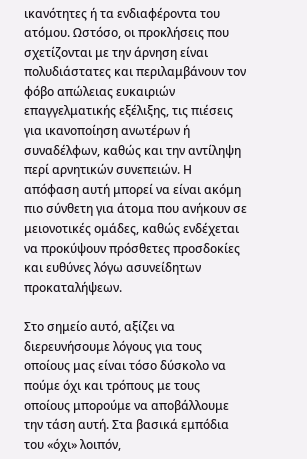ικανότητες ή τα ενδιαφέροντα του ατόμου. Ωστόσο, οι προκλήσεις που σχετίζονται με την άρνηση είναι πολυδιάστατες και περιλαμβάνουν τον φόβο απώλειας ευκαιριών επαγγελματικής εξέλιξης, τις πιέσεις για ικανοποίηση ανωτέρων ή συναδέλφων, καθώς και την αντίληψη περί αρνητικών συνεπειών. Η απόφαση αυτή μπορεί να είναι ακόμη πιο σύνθετη για άτομα που ανήκουν σε μειονοτικές ομάδες, καθώς ενδέχεται να προκύψουν πρόσθετες προσδοκίες και ευθύνες λόγω ασυνείδητων προκαταλήψεων.

Στο σημείο αυτό, αξίζει να διερευνήσουμε λόγους για τους οποίους μας είναι τόσο δύσκολο να πούμε όχι και τρόπους με τους οποίους μπορούμε να αποβάλλουμε την τάση αυτή. Στα βασικά εμπόδια του «όχι» λοιπόν,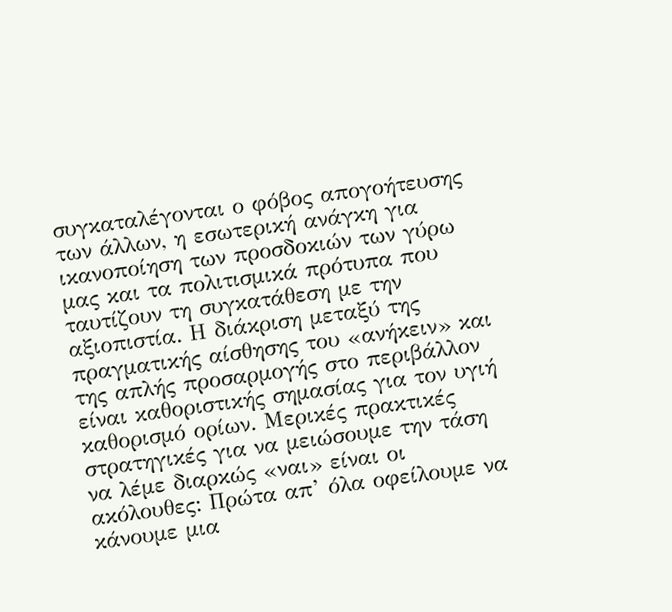συγκαταλέγονται ο φόβος απογοήτευσης των άλλων, η εσωτερική ανάγκη για ικανοποίηση των προσδοκιών των γύρω μας και τα πολιτισμικά πρότυπα που ταυτίζουν τη συγκατάθεση με την αξιοπιστία. Η διάκριση μεταξύ της πραγματικής αίσθησης του «ανήκειν» και της απλής προσαρμογής στο περιβάλλον είναι καθοριστικής σημασίας για τον υγιή καθορισμό ορίων. Μερικές πρακτικές στρατηγικές για να μειώσουμε την τάση να λέμε διαρκώς «ναι» είναι οι ακόλουθες: Πρώτα απ’ όλα οφείλουμε να κάνουμε μια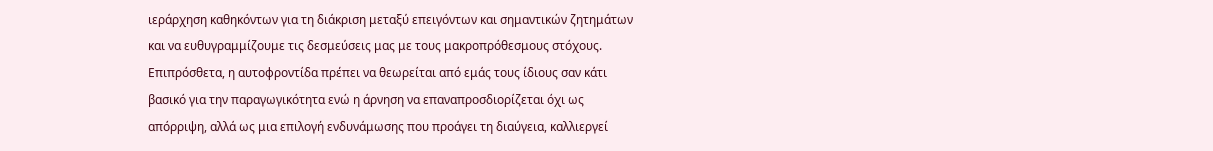ιεράρχηση καθηκόντων για τη διάκριση μεταξύ επειγόντων και σημαντικών ζητημάτων και να ευθυγραμμίζουμε τις δεσμεύσεις μας με τους μακροπρόθεσμους στόχους. Επιπρόσθετα, η αυτοφροντίδα πρέπει να θεωρείται από εμάς τους ίδιους σαν κάτι βασικό για την παραγωγικότητα ενώ η άρνηση να επαναπροσδιορίζεται όχι ως απόρριψη, αλλά ως μια επιλογή ενδυνάμωσης που προάγει τη διαύγεια, καλλιεργεί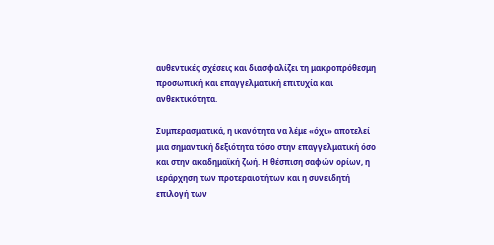αυθεντικές σχέσεις και διασφαλίζει τη μακροπρόθεσμη προσωπική και επαγγελματική επιτυχία και ανθεκτικότητα.

Συμπερασματικά, η ικανότητα να λέμε «όχι» αποτελεί μια σημαντική δεξιότητα τόσο στην επαγγελματική όσο και στην ακαδημαϊκή ζωή. Η θέσπιση σαφών ορίων, η ιεράρχηση των προτεραιοτήτων και η συνειδητή επιλογή των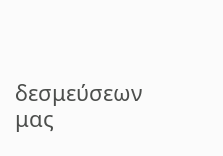δεσμεύσεων μας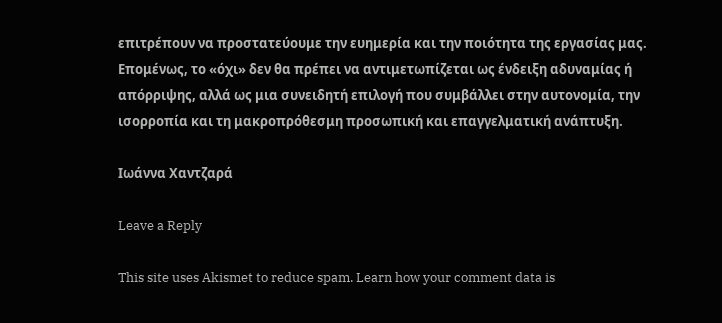επιτρέπουν να προστατεύουμε την ευημερία και την ποιότητα της εργασίας μας. Επομένως, το «όχι» δεν θα πρέπει να αντιμετωπίζεται ως ένδειξη αδυναμίας ή απόρριψης, αλλά ως μια συνειδητή επιλογή που συμβάλλει στην αυτονομία, την ισορροπία και τη μακροπρόθεσμη προσωπική και επαγγελματική ανάπτυξη.

Ιωάννα Χαντζαρά

Leave a Reply

This site uses Akismet to reduce spam. Learn how your comment data is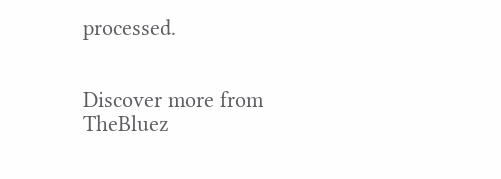processed.


Discover more from TheBluez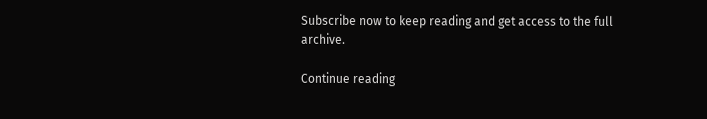Subscribe now to keep reading and get access to the full archive.

Continue reading